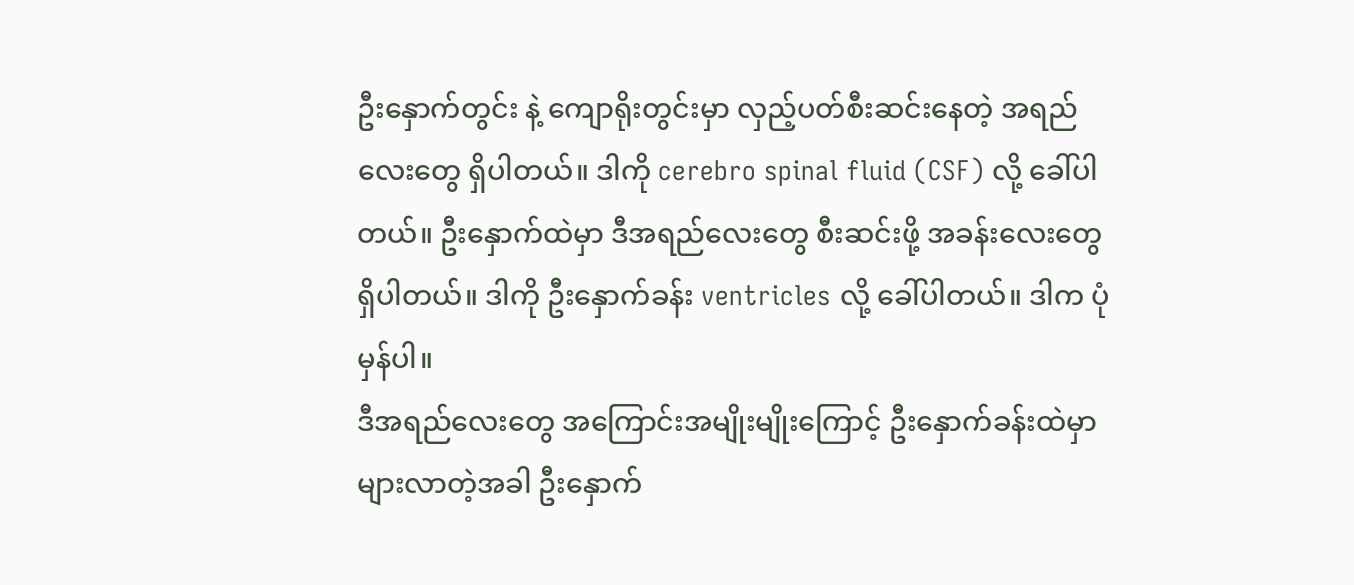ဦးနှောက်တွင်း နဲ့ ကျောရိုးတွင်းမှာ လှည့်ပတ်စီးဆင်းနေတဲ့ အရည်လေးတွေ ရှိပါတယ်။ ဒါကို cerebro spinal fluid (CSF) လို့ ခေါ်ပါတယ်။ ဦးနှောက်ထဲမှာ ဒီအရည်လေးတွေ စီးဆင်းဖို့ အခန်းလေးတွေ ရှိပါတယ်။ ဒါကို ဦးနှောက်ခန်း ventricles လို့ ခေါ်ပါတယ်။ ဒါက ပုံမှန်ပါ။
ဒီအရည်လေးတွေ အကြောင်းအမျိုးမျိုးကြောင့် ဦးနှောက်ခန်းထဲမှာ များလာတဲ့အခါ ဦးနှောက်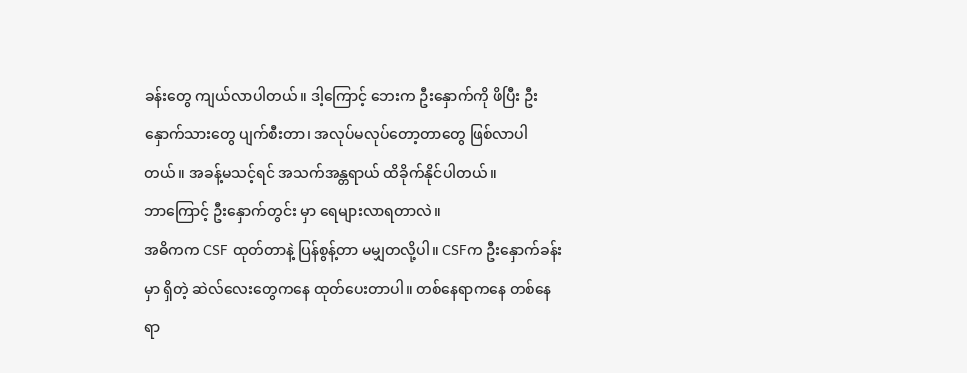ခန်းတွေ ကျယ်လာပါတယ်။ ဒါ့ကြောင့် ဘေးက ဦးနှောက်ကို ဖိပြီး ဦးနှောက်သားတွေ ပျက်စီးတာ၊ အလုပ်မလုပ်တော့တာတွေ ဖြစ်လာပါတယ်။ အခန့်မသင့်ရင် အသက်အန္တရာယ် ထိခိုက်နိုင်ပါတယ်။
ဘာကြောင့် ဦးနှောက်တွင်း မှာ ရေများလာရတာလဲ။
အဓိကက CSF ထုတ်တာနဲ့ ပြန်စွန့်တာ မမျှတလို့ပါ။ CSFက ဦးနှောက်ခန်းမှာ ရှိတဲ့ ဆဲလ်လေးတွေကနေ ထုတ်ပေးတာပါ။ တစ်နေရာကနေ တစ်နေရာ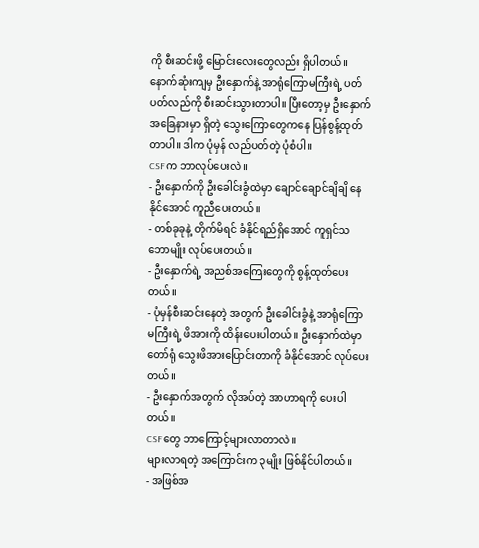ကို စီးဆင်းဖို့ မြောင်းလေးတွေလည်း ရှိပါတယ်။ နောက်ဆုံးကျမှ ဦးနှောက်နဲ့ အာရုံကြောမကြီးရဲ့ ပတ်ပတ်လည်ကို စီးဆင်းသွားတာပါ။ ပြီးတော့မှ ဦးနှောက်အခြေနားမှာ ရှိတဲ့ သွေးကြောတွေကနေ ပြန်စွန့်ထုတ်တာပါ။ ဒါက ပုံမှန် လည်ပတ်တဲ့ ပုံစံပါ။
CSFက ဘာလုပ်ပေးလဲ။
- ဦးနှောက်ကို ဦးခေါင်းခွံထဲမှာ ချောင်ချောင်ချိချိ နေနိုင်အောင် ကူညီပေးတယ်။
- တစ်ခုခုနဲ့ တိုက်မိရင် ခံနိုင်ရည်ရှိအောင် ကူရှင်သဘောမျိုး လုပ်ပေးတယ်။
- ဦးနှောက်ရဲ့ အညစ်အကြေးတွေကို စွန့်ထုတ်ပေးတယ်။
- ပုံမှန်စီးဆင်းနေတဲ့ အတွက် ဦးခေါင်းခွံနဲ့ အာရုံကြောမကြီးရဲ့ ဖိအားကို ထိန်းပေးပါတယ်။ ဦးနှောက်ထဲမှာ တော်ရုံ သွေးဖိအားပြောင်းတာကို ခံနိုင်အောင် လုပ်ပေးတယ်။
- ဦးနှောက်အတွက် လိုအပ်တဲ့ အာဟာရကို ပေးပါတယ်။
CSFတွေ ဘာကြောင့်များလာတာလဲ။
များလာရတဲ့ အကြောင်းက ၃မျိုး ဖြစ်နိုင်ပါတယ်။
- အဖြစ်အ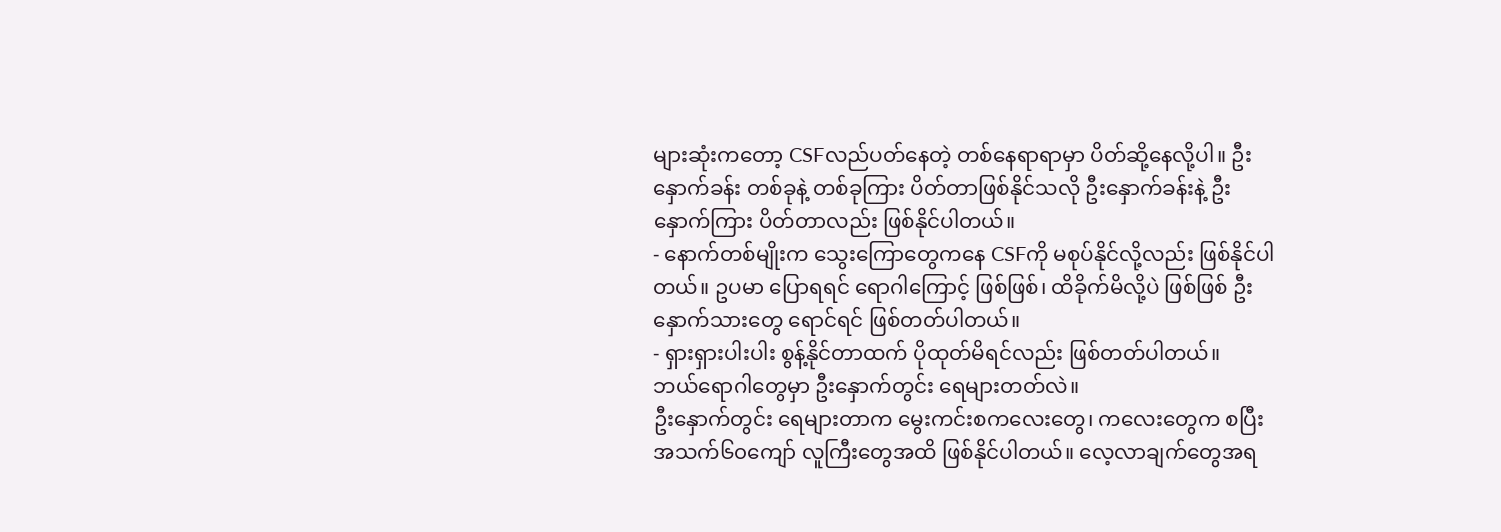များဆုံးကတော့ CSFလည်ပတ်နေတဲ့ တစ်နေရာရာမှာ ပိတ်ဆို့နေလို့ပါ။ ဦးနှောက်ခန်း တစ်ခုနဲ့ တစ်ခုကြား ပိတ်တာဖြစ်နိုင်သလို ဦးနှောက်ခန်းနဲ့ ဦးနှောက်ကြား ပိတ်တာလည်း ဖြစ်နိုင်ပါတယ်။
- နောက်တစ်မျိုးက သွေးကြောတွေကနေ CSFကို မစုပ်နိုင်လို့လည်း ဖြစ်နိုင်ပါတယ်။ ဥပမာ ပြောရရင် ရောဂါကြောင့် ဖြစ်ဖြစ်၊ ထိခိုက်မိလို့ပဲ ဖြစ်ဖြစ် ဦးနှောက်သားတွေ ရောင်ရင် ဖြစ်တတ်ပါတယ်။
- ရှားရှားပါးပါး စွန့်နိုင်တာထက် ပိုထုတ်မိရင်လည်း ဖြစ်တတ်ပါတယ်။
ဘယ်ရောဂါတွေမှာ ဦးနှောက်တွင်း ရေများတတ်လဲ။
ဦးနှောက်တွင်း ရေများတာက မွေးကင်းစကလေးတွေ၊ ကလေးတွေက စပြီး အသက်၆၀ကျော် လူကြီးတွေအထိ ဖြစ်နိုင်ပါတယ်။ လေ့လာချက်တွေအရ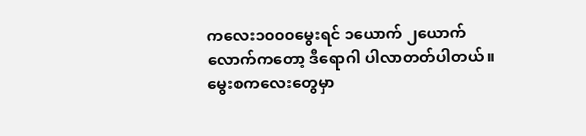ကလေး၁၀၀၀မွေးရင် ၁ယောက် ၂ယောက် လောက်ကတော့ ဒီရောဂါ ပါလာတတ်ပါတယ်။
မွေးစကလေးတွေမှာ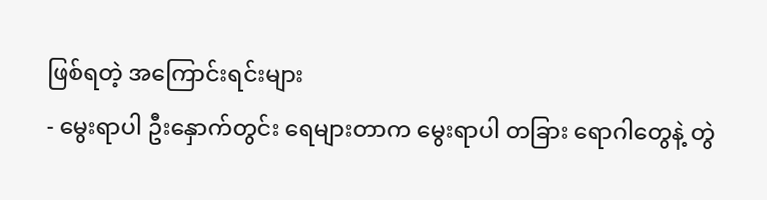ဖြစ်ရတဲ့ အကြောင်းရင်းများ
- မွေးရာပါ ဦးနှောက်တွင်း ရေများတာက မွေးရာပါ တခြား ရောဂါတွေနဲ့ တွဲ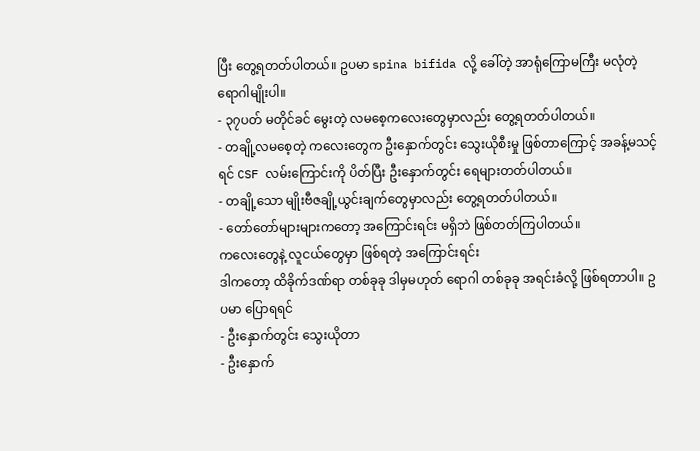ပြီး တွေ့ရတတ်ပါတယ်။ ဥပမာ spina bifida လို့ ခေါ်တဲ့ အာရုံကြောမကြီး မလုံတဲ့ ရောဂါမျိုးပါ။
- ၃၇ပတ် မတိုင်ခင် မွေးတဲ့ လမစေ့ကလေးတွေမှာလည်း တွေ့ရတတ်ပါတယ်။
- တချို့လမစေ့တဲ့ ကလေးတွေက ဦးနှောက်တွင်း သွေးယိုစီးမှု ဖြစ်တာကြောင့် အခန့်မသင့်ရင် CSF လမ်းကြောင်းကို ပိတ်ပြီး ဦးနှောက်တွင်း ရေများတတ်ပါတယ်။
- တချို့သော မျိုးဗီဇချို့ယွင်းချက်တွေမှာလည်း တွေ့ရတတ်ပါတယ်။
- တော်တော်များများကတော့ အကြောင်းရင်း မရှိဘဲ ဖြစ်တတ်ကြပါတယ်။
ကလေးတွေနဲ့ လူငယ်တွေမှာ ဖြစ်ရတဲ့ အကြောင်းရင်း
ဒါကတော့ ထိခိုက်ဒဏ်ရာ တစ်ခုခု ဒါမှမဟုတ် ရောဂါ တစ်ခုခု အရင်းခံလို့ ဖြစ်ရတာပါ။ ဥပမာ ပြောရရင်
- ဦးနှောက်တွင်း သွေးယိုတာ
- ဦးနှောက်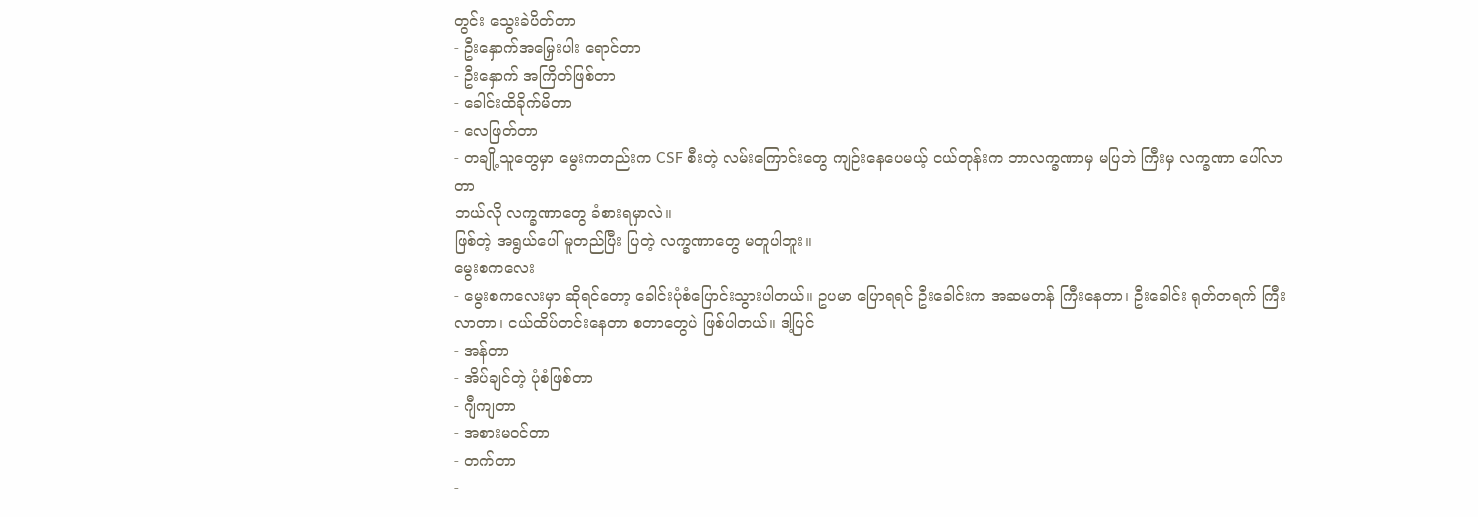တွင်း သွေးခဲပိတ်တာ
- ဦးနှောက်အမြှေးပါး ရောင်တာ
- ဦးနှောက် အကြိတ်ဖြစ်တာ
- ခေါင်းထိခိုက်မိတာ
- လေဖြတ်တာ
- တချို့သူတွေမှာ မွေးကတည်းက CSF စီးတဲ့ လမ်းကြောင်းတွေ ကျဉ်းနေပေမယ့် ငယ်တုန်းက ဘာလက္ခဏာမှ မပြဘဲ ကြီးမှ လက္ခဏာ ပေါ်လာတာ
ဘယ်လို လက္ခဏာတွေ ခံစားရမှာလဲ။
ဖြစ်တဲ့ အရွယ်ပေါ် မူတည်ပြီး ပြတဲ့ လက္ခဏာတွေ မတူပါဘူး။
မွေးစကလေး
- မွေးစကလေးမှာ ဆိုရင်တော့ ခေါင်းပုံစံပြောင်းသွားပါတယ်။ ဥပမာ ပြောရရင် ဦးခေါင်းက အဆမတန် ကြီးနေတာ၊ ဦးခေါင်း ရုတ်တရက် ကြီးလာတာ၊ ငယ်ထိပ်တင်းနေတာ စတာတွေပဲ ဖြစ်ပါတယ်။ ဒါ့ပြင်
- အန်တာ
- အိပ်ချင်တဲ့ ပုံစံဖြစ်တာ
- ဂျီကျတာ
- အစားမဝင်တာ
- တက်တာ
-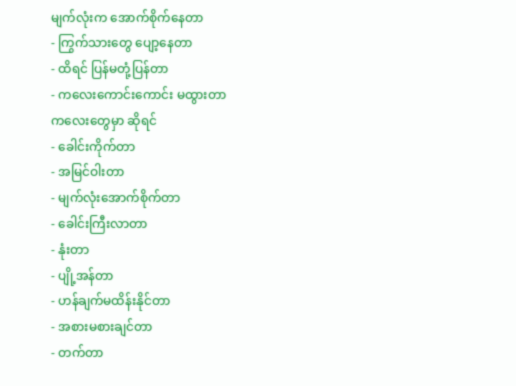မျက်လုံးက အောက်စိုက်နေတာ
- ကြွက်သားတွေ ပျော့နေတာ
- ထိရင် ပြန်မတုံ့ပြန်တာ
- ကလေးကောင်းကောင်း မထွားတာ
ကလေးတွေမှာ ဆိုရင်
- ခေါင်းကိုက်တာ
- အမြင်ဝါးတာ
- မျက်လုံးအောက်စိုက်တာ
- ခေါင်းကြီးလာတာ
- နုံးတာ
- ပျို့အန်တာ
- ဟန်ချက်မထိန်းနိုင်တာ
- အစားမစားချင်တာ
- တက်တာ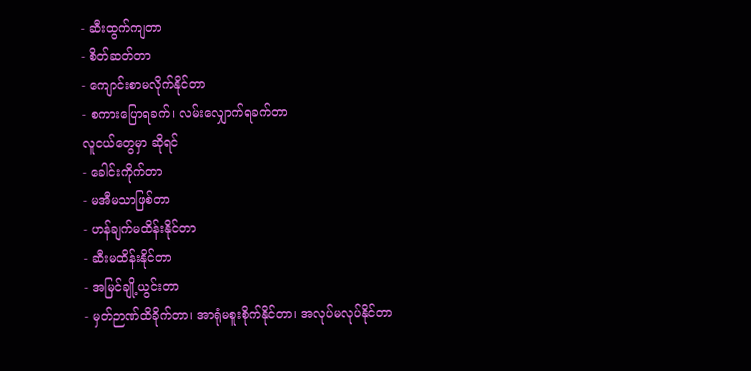- ဆီးထွက်ကျတာ
- စိတ်ဆတ်တာ
- ကျောင်းစာမလိုက်နိုင်တာ
- စကားပြောရခက်၊ လမ်းလျှောက်ရခက်တာ
လူငယ်တွေမှာ ဆိုရင်
- ခေါင်းကိုက်တာ
- မအီမသာဖြစ်တာ
- ဟန်ချက်မထိန်းနိုင်တာ
- ဆီးမထိန်းနိုင်တာ
- အမြင်ချို့ယွင်းတာ
- မှတ်ဉာဏ်ထိခိုက်တာ၊ အာရုံမစူးစိုက်နိုင်တာ၊ အလုပ်မလုပ်နိုင်တာ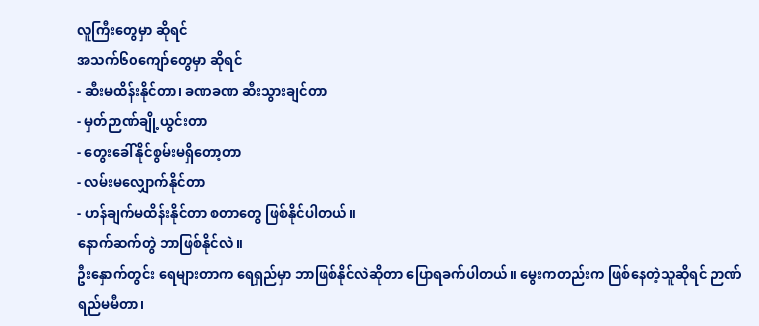လူကြီးတွေမှာ ဆိုရင်
အသက်၆၀ကျော်တွေမှာ ဆိုရင်
- ဆီးမထိန်းနိုင်တာ၊ ခဏခဏ ဆီးသွားချင်တာ
- မှတ်ဉာဏ်ချို့ယွင်းတာ
- တွေးခေါ်နိုင်စွမ်းမရှိတော့တာ
- လမ်းမလျှောက်နိုင်တာ
- ဟန်ချက်မထိန်းနိုင်တာ စတာတွေ ဖြစ်နိုင်ပါတယ်။
နောက်ဆက်တွဲ ဘာဖြစ်နိုင်လဲ။
ဦးနှောက်တွင်း ရေများတာက ရေရှည်မှာ ဘာဖြစ်နိုင်လဲဆိုတာ ပြောရခက်ပါတယ်။ မွေးကတည်းက ဖြစ်နေတဲ့သူဆိုရင် ဉာဏ်ရည်မမီတာ၊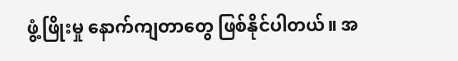ဖွံ့ဖြိုးမှု နောက်ကျတာတွေ ဖြစ်နိုင်ပါတယ်။ အ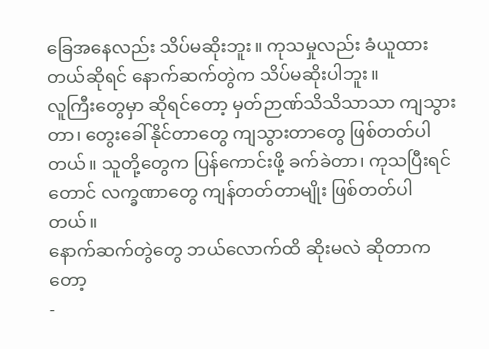ခြေအနေလည်း သိပ်မဆိုးဘူး။ ကုသမှုလည်း ခံယူထားတယ်ဆိုရင် နောက်ဆက်တွဲက သိပ်မဆိုးပါဘူး။
လူကြီးတွေမှာ ဆိုရင်တော့ မှတ်ဉာဏ်သိသိသာသာ ကျသွားတာ၊ တွေးခေါ်နိုင်တာတွေ ကျသွားတာတွေ ဖြစ်တတ်ပါတယ်။ သူတို့တွေက ပြန်ကောင်းဖို့ ခက်ခဲတာ၊ ကုသပြီးရင်တောင် လက္ခဏာတွေ ကျန်တတ်တာမျိုး ဖြစ်တတ်ပါတယ်။
နောက်ဆက်တွဲတွေ ဘယ်လောက်ထိ ဆိုးမလဲ ဆိုတာကတော့
-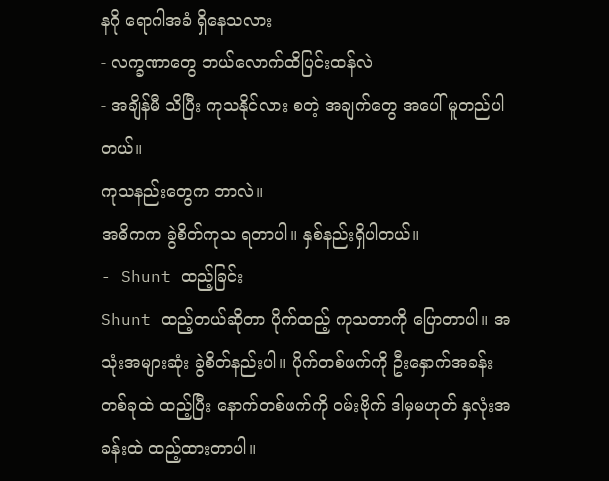နဂို ရောဂါအခံ ရှိနေသလား
- လက္ခဏာတွေ ဘယ်လောက်ထိပြင်းထန်လဲ
- အချိန်မီ သိပြီး ကုသနိုင်လား စတဲ့ အချက်တွေ အပေါ် မူတည်ပါတယ်။
ကုသနည်းတွေက ဘာလဲ။
အဓိကက ခွဲစိတ်ကုသ ရတာပါ။ နှစ်နည်းရှိပါတယ်။
- Shunt ထည့်ခြင်း
Shunt ထည့်တယ်ဆိုတာ ပိုက်ထည့် ကုသတာကို ပြောတာပါ။ အသုံးအများဆုံး ခွဲစိတ်နည်းပါ။ ပိုက်တစ်ဖက်ကို ဦးနှောက်အခန်းတစ်ခုထဲ ထည့်ပြီး နောက်တစ်ဖက်ကို ဝမ်းဗိုက် ဒါမှမဟုတ် နှလုံးအခန်းထဲ ထည့်ထားတာပါ။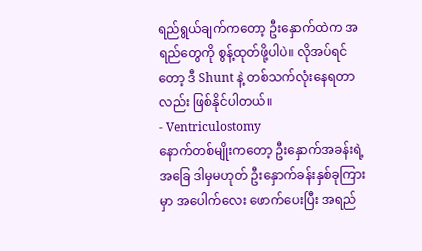ရည်ရွယ်ချက်ကတော့ ဦးနှောက်ထဲက အရည်တွေကို စွန့်ထုတ်ဖို့ပါပဲ။ လိုအပ်ရင်တော့ ဒီ Shunt နဲ့ တစ်သက်လုံးနေရတာလည်း ဖြစ်နိုင်ပါတယ်။
- Ventriculostomy
နောက်တစ်မျိုးကတော့ ဦးနှောက်အခန်းရဲ့ အခြေ ဒါမှမဟုတ် ဦးနှောက်ခန်းနှစ်ခုကြားမှာ အပေါက်လေး ဖောက်ပေးပြီး အရည်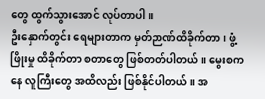တွေ ထွက်သွားအောင် လုပ်တာပါ။
ဦးနှောက်တွင်း ရေများတာက မှတ်ဉာဏ်ထိခိုက်တာ၊ ဖွံ့ဖြိုးမှု ထိခိုက်တာ စတာတွေ ဖြစ်တတ်ပါတယ်။ မွေးစကနေ လူကြီးတွေ အထိလည်း ဖြစ်နိုင်ပါတယ်။ အ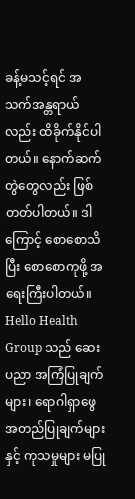ခန့်မသင့်ရင် အသက်အန္တရာယ်လည်း ထိခိုက်နိုင်ပါတယ်။ နောက်ဆက်တွဲတွေလည်း ဖြစ်တတ်ပါတယ်။ ဒါကြောင့် စောစောသိပြီး စောစောကုဖို့ အရေးကြီးပါတယ်။
Hello Health Group သည် ဆေးပညာ အကြံပြုချက်များ၊ ရောဂါရှာဖွေအတည်ပြုချက်များနှင့် ကုသမှုများ မပြု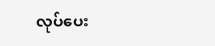လုပ်ပေး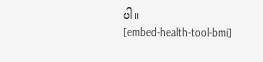ပါ။
[embed-health-tool-bmi]